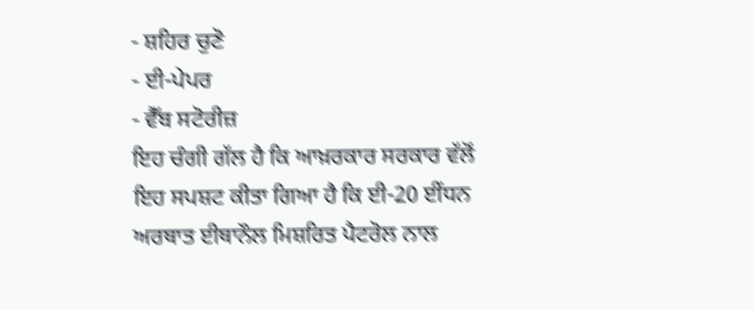- ਸ਼ਹਿਰ ਚੁਣੋ
- ਈ-ਪੇਪਰ
- ਵੈੱਬ ਸਟੋਰੀਜ਼
ਇਹ ਚੰਗੀ ਗੱਲ ਹੈ ਕਿ ਆਖ਼ਰਕਾਰ ਸਰਕਾਰ ਵੱਲੋਂ ਇਹ ਸਪਸ਼ਟ ਕੀਤਾ ਗਿਆ ਹੈ ਕਿ ਈ-20 ਈਂਧਨ ਅਰਥਾਤ ਈਥਾਨੌਲ ਮਿਸ਼ਰਿਤ ਪੈਟਰੋਲ ਨਾਲ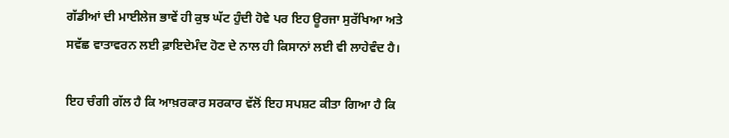ਗੱਡੀਆਂ ਦੀ ਮਾਈਲੇਜ ਭਾਵੇਂ ਹੀ ਕੁਝ ਘੱਟ ਹੁੰਦੀ ਹੋਵੇ ਪਰ ਇਹ ਊਰਜਾ ਸੁਰੱਖਿਆ ਅਤੇ ਸਵੱਛ ਵਾਤਾਵਰਨ ਲਈ ਫ਼ਾਇਦੇਮੰਦ ਹੋਣ ਦੇ ਨਾਲ ਹੀ ਕਿਸਾਨਾਂ ਲਈ ਵੀ ਲਾਹੇਵੰਦ ਹੈ।

ਇਹ ਚੰਗੀ ਗੱਲ ਹੈ ਕਿ ਆਖ਼ਰਕਾਰ ਸਰਕਾਰ ਵੱਲੋਂ ਇਹ ਸਪਸ਼ਟ ਕੀਤਾ ਗਿਆ ਹੈ ਕਿ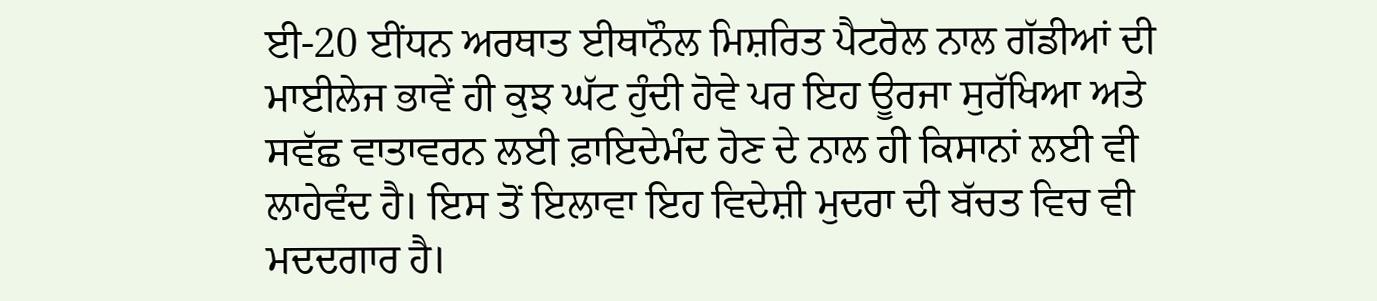ਈ-20 ਈਂਧਨ ਅਰਥਾਤ ਈਥਾਨੌਲ ਮਿਸ਼ਰਿਤ ਪੈਟਰੋਲ ਨਾਲ ਗੱਡੀਆਂ ਦੀ ਮਾਈਲੇਜ ਭਾਵੇਂ ਹੀ ਕੁਝ ਘੱਟ ਹੁੰਦੀ ਹੋਵੇ ਪਰ ਇਹ ਊਰਜਾ ਸੁਰੱਖਿਆ ਅਤੇ ਸਵੱਛ ਵਾਤਾਵਰਨ ਲਈ ਫ਼ਾਇਦੇਮੰਦ ਹੋਣ ਦੇ ਨਾਲ ਹੀ ਕਿਸਾਨਾਂ ਲਈ ਵੀ ਲਾਹੇਵੰਦ ਹੈ। ਇਸ ਤੋਂ ਇਲਾਵਾ ਇਹ ਵਿਦੇਸ਼ੀ ਮੁਦਰਾ ਦੀ ਬੱਚਤ ਵਿਚ ਵੀ ਮਦਦਗਾਰ ਹੈ।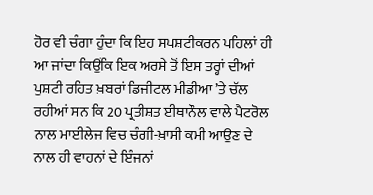ਹੋਰ ਵੀ ਚੰਗਾ ਹੁੰਦਾ ਕਿ ਇਹ ਸਪਸ਼ਟੀਕਰਨ ਪਹਿਲਾਂ ਹੀ ਆ ਜਾਂਦਾ ਕਿਉਂਕਿ ਇਕ ਅਰਸੇ ਤੋਂ ਇਸ ਤਰ੍ਹਾਂ ਦੀਆਂ ਪੁਸ਼ਟੀ ਰਹਿਤ ਖ਼ਬਰਾਂ ਡਿਜੀਟਲ ਮੀਡੀਆ ’ਤੇ ਚੱਲ ਰਹੀਆਂ ਸਨ ਕਿ 20 ਪ੍ਰਤੀਸ਼ਤ ਈਥਾਨੌਲ ਵਾਲੇ ਪੈਟਰੋਲ ਨਾਲ ਮਾਈਲੇਜ ਵਿਚ ਚੰਗੀ-ਖ਼ਾਸੀ ਕਮੀ ਆਉਣ ਦੇ ਨਾਲ ਹੀ ਵਾਹਨਾਂ ਦੇ ਇੰਜਨਾਂ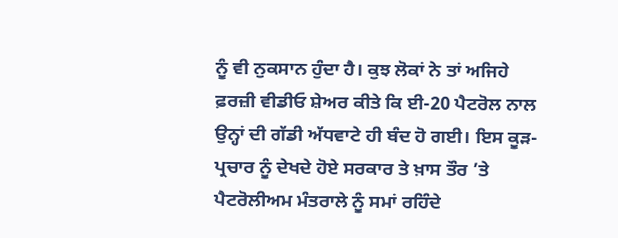ਨੂੰ ਵੀ ਨੁਕਸਾਨ ਹੁੰਦਾ ਹੈ। ਕੁਝ ਲੋਕਾਂ ਨੇ ਤਾਂ ਅਜਿਹੇ ਫ਼ਰਜ਼ੀ ਵੀਡੀਓ ਸ਼ੇਅਰ ਕੀਤੇ ਕਿ ਈ-20 ਪੈਟਰੋਲ ਨਾਲ ਉਨ੍ਹਾਂ ਦੀ ਗੱਡੀ ਅੱਧਵਾਟੇ ਹੀ ਬੰਦ ਹੋ ਗਈ। ਇਸ ਕੂੜ-ਪ੍ਰਚਾਰ ਨੂੰ ਦੇਖਦੇ ਹੋਏ ਸਰਕਾਰ ਤੇ ਖ਼ਾਸ ਤੌਰ ’ਤੇ ਪੈਟਰੋਲੀਅਮ ਮੰਤਰਾਲੇ ਨੂੰ ਸਮਾਂ ਰਹਿੰਦੇ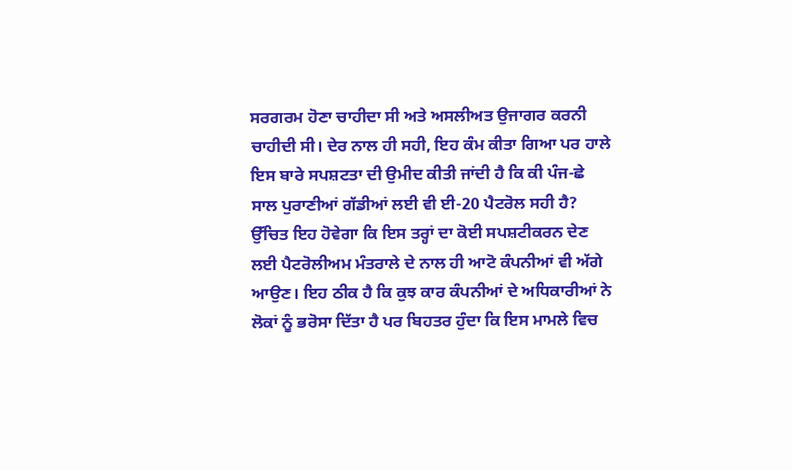ਸਰਗਰਮ ਹੋਣਾ ਚਾਹੀਦਾ ਸੀ ਅਤੇ ਅਸਲੀਅਤ ਉਜਾਗਰ ਕਰਨੀ ਚਾਹੀਦੀ ਸੀ। ਦੇਰ ਨਾਲ ਹੀ ਸਹੀ, ਇਹ ਕੰਮ ਕੀਤਾ ਗਿਆ ਪਰ ਹਾਲੇ ਇਸ ਬਾਰੇ ਸਪਸ਼ਟਤਾ ਦੀ ਉਮੀਦ ਕੀਤੀ ਜਾਂਦੀ ਹੈ ਕਿ ਕੀ ਪੰਜ-ਛੇ ਸਾਲ ਪੁਰਾਣੀਆਂ ਗੱਡੀਆਂ ਲਈ ਵੀ ਈ-20 ਪੈਟਰੋਲ ਸਹੀ ਹੈ? ਉੱਚਿਤ ਇਹ ਹੋਵੇਗਾ ਕਿ ਇਸ ਤਰ੍ਹਾਂ ਦਾ ਕੋਈ ਸਪਸ਼ਟੀਕਰਨ ਦੇਣ ਲਈ ਪੈਟਰੋਲੀਅਮ ਮੰਤਰਾਲੇ ਦੇ ਨਾਲ ਹੀ ਆਟੋ ਕੰਪਨੀਆਂ ਵੀ ਅੱਗੇ ਆਉਣ। ਇਹ ਠੀਕ ਹੈ ਕਿ ਕੁਝ ਕਾਰ ਕੰਪਨੀਆਂ ਦੇ ਅਧਿਕਾਰੀਆਂ ਨੇ ਲੋਕਾਂ ਨੂੰ ਭਰੋਸਾ ਦਿੱਤਾ ਹੈ ਪਰ ਬਿਹਤਰ ਹੁੰਦਾ ਕਿ ਇਸ ਮਾਮਲੇ ਵਿਚ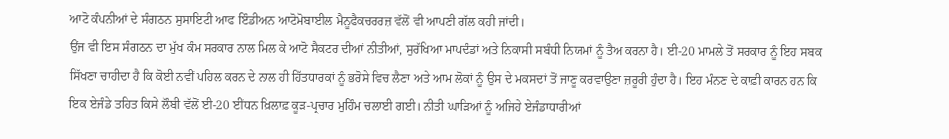ਆਟੋ ਕੰਪਨੀਆਂ ਦੇ ਸੰਗਠਨ ਸੁਸਾਇਟੀ ਆਫ ਇੰਡੀਅਨ ਆਟੋਮੋਬਾਈਲ ਮੈਨੂਫੈਕਚਰਰਜ਼ ਵੱਲੋਂ ਵੀ ਆਪਣੀ ਗੱਲ ਕਹੀ ਜਾਂਦੀ।
ਉਂਜ ਵੀ ਇਸ ਸੰਗਠਨ ਦਾ ਮੁੱਖ ਕੰਮ ਸਰਕਾਰ ਨਾਲ ਮਿਲ ਕੇ ਆਟੋ ਸੈਕਟਰ ਦੀਆਂ ਨੀਤੀਆਂ, ਸੁਰੱਖਿਆ ਮਾਪਦੰਡਾਂ ਅਤੇ ਨਿਕਾਸੀ ਸਬੰਧੀ ਨਿਯਮਾਂ ਨੂੰ ਤੈਅ ਕਰਨਾ ਹੈ। ਈ-20 ਮਾਮਲੇ ਤੋਂ ਸਰਕਾਰ ਨੂੰ ਇਹ ਸਬਕ ਸਿੱਖਣਾ ਚਾਹੀਦਾ ਹੈ ਕਿ ਕੋਈ ਨਵੀਂ ਪਹਿਲ ਕਰਨ ਦੇ ਨਾਲ ਹੀ ਹਿੱਤਧਾਰਕਾਂ ਨੂੰ ਭਰੋਸੇ ਵਿਚ ਲੈਣਾ ਅਤੇ ਆਮ ਲੋਕਾਂ ਨੂੰ ਉਸ ਦੇ ਮਕਸਦਾਂ ਤੋਂ ਜਾਣੂ ਕਰਵਾਉਣਾ ਜ਼ਰੂਰੀ ਹੁੰਦਾ ਹੈ। ਇਹ ਮੰਨਣ ਦੇ ਕਾਫ਼ੀ ਕਾਰਨ ਹਨ ਕਿ ਇਕ ਏਜੰਡੇ ਤਹਿਤ ਕਿਸੇ ਲੌਬੀ ਵੱਲੋਂ ਈ-20 ਈਂਧਨ ਖ਼ਿਲਾਫ਼ ਕੂੜ-ਪ੍ਰਚਾਰ ਮੁਹਿੰਮ ਚਲਾਈ ਗਈ। ਨੀਤੀ ਘਾੜਿਆਂ ਨੂੰ ਅਜਿਹੇ ਏਜੰਡਾਧਾਰੀਆਂ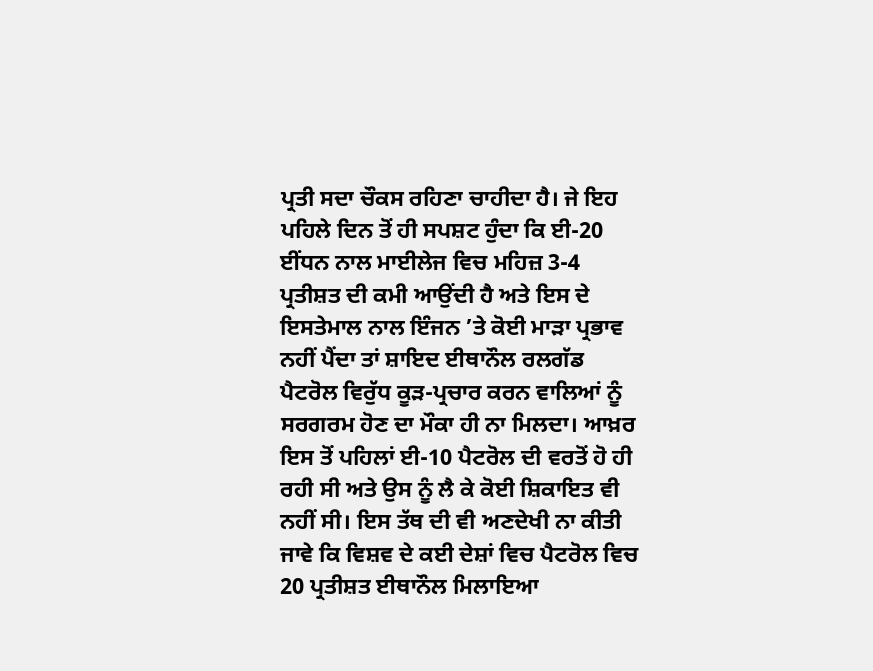ਪ੍ਰਤੀ ਸਦਾ ਚੌਕਸ ਰਹਿਣਾ ਚਾਹੀਦਾ ਹੈ। ਜੇ ਇਹ ਪਹਿਲੇ ਦਿਨ ਤੋਂ ਹੀ ਸਪਸ਼ਟ ਹੁੰਦਾ ਕਿ ਈ-20 ਈਂਧਨ ਨਾਲ ਮਾਈਲੇਜ ਵਿਚ ਮਹਿਜ਼ 3-4 ਪ੍ਰਤੀਸ਼ਤ ਦੀ ਕਮੀ ਆਉਂਦੀ ਹੈ ਅਤੇ ਇਸ ਦੇ ਇਸਤੇਮਾਲ ਨਾਲ ਇੰਜਨ ’ਤੇ ਕੋਈ ਮਾੜਾ ਪ੍ਰਭਾਵ ਨਹੀਂ ਪੈਂਦਾ ਤਾਂ ਸ਼ਾਇਦ ਈਥਾਨੌਲ ਰਲਗੱਡ ਪੈਟਰੋਲ ਵਿਰੁੱਧ ਕੂੜ-ਪ੍ਰਚਾਰ ਕਰਨ ਵਾਲਿਆਂ ਨੂੰ ਸਰਗਰਮ ਹੋਣ ਦਾ ਮੌਕਾ ਹੀ ਨਾ ਮਿਲਦਾ। ਆਖ਼ਰ ਇਸ ਤੋਂ ਪਹਿਲਾਂ ਈ-10 ਪੈਟਰੋਲ ਦੀ ਵਰਤੋਂ ਹੋ ਹੀ ਰਹੀ ਸੀ ਅਤੇ ਉਸ ਨੂੰ ਲੈ ਕੇ ਕੋਈ ਸ਼ਿਕਾਇਤ ਵੀ ਨਹੀਂ ਸੀ। ਇਸ ਤੱਥ ਦੀ ਵੀ ਅਣਦੇਖੀ ਨਾ ਕੀਤੀ ਜਾਵੇ ਕਿ ਵਿਸ਼ਵ ਦੇ ਕਈ ਦੇਸ਼ਾਂ ਵਿਚ ਪੈਟਰੋਲ ਵਿਚ 20 ਪ੍ਰਤੀਸ਼ਤ ਈਥਾਨੌਲ ਮਿਲਾਇਆ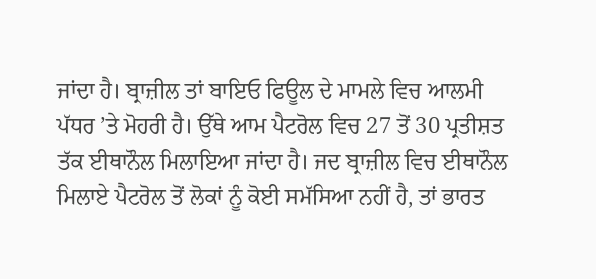ਜਾਂਦਾ ਹੈ। ਬ੍ਰਾਜ਼ੀਲ ਤਾਂ ਬਾਇਓ ਫਿਊਲ ਦੇ ਮਾਮਲੇ ਵਿਚ ਆਲਮੀ ਪੱਧਰ ’ਤੇ ਮੋਹਰੀ ਹੈ। ਉੱਥੇ ਆਮ ਪੈਟਰੋਲ ਵਿਚ 27 ਤੋਂ 30 ਪ੍ਰਤੀਸ਼ਤ ਤੱਕ ਈਥਾਨੌਲ ਮਿਲਾਇਆ ਜਾਂਦਾ ਹੈ। ਜਦ ਬ੍ਰਾਜ਼ੀਲ ਵਿਚ ਈਥਾਨੌਲ ਮਿਲਾਏ ਪੈਟਰੋਲ ਤੋਂ ਲੋਕਾਂ ਨੂੰ ਕੋਈ ਸਮੱਸਿਆ ਨਹੀਂ ਹੈ, ਤਾਂ ਭਾਰਤ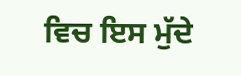ਵਿਚ ਇਸ ਮੁੱਦੇ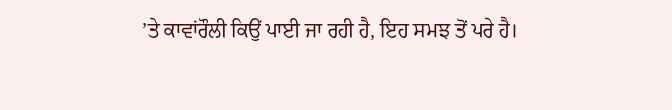’ਤੇ ਕਾਵਾਂਰੌਲੀ ਕਿਉਂ ਪਾਈ ਜਾ ਰਹੀ ਹੈ, ਇਹ ਸਮਝ ਤੋਂ ਪਰੇ ਹੈ।